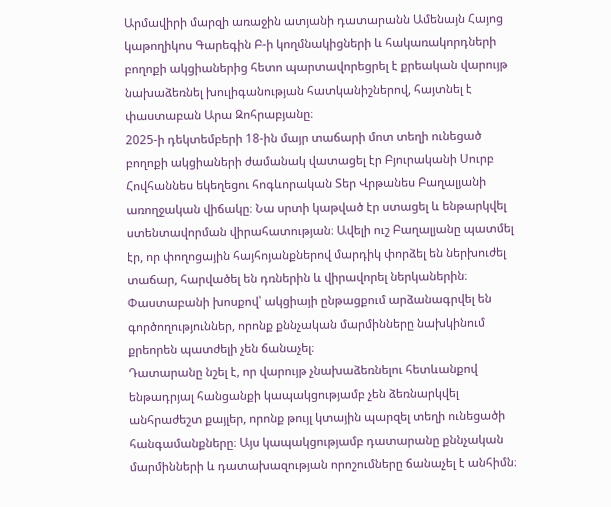Արմավիրի մարզի առաջին ատյանի դատարանն Ամենայն Հայոց կաթողիկոս Գարեգին Բ-ի կողմնակիցների և հակառակորդների բողոքի ակցիաներից հետո պարտավորեցրել է քրեական վարույթ նախաձեռնել խուլիգանության հատկանիշներով, հայտնել է փաստաբան Արա Զոհրաբյանը։
2025-ի դեկտեմբերի 18-ին մայր տաճարի մոտ տեղի ունեցած բողոքի ակցիաների ժամանակ վատացել էր Բյուրականի Սուրբ Հովհաննես եկեղեցու հոգևորական Տեր Վրթանես Բաղալյանի առողջական վիճակը։ Նա սրտի կաթված էր ստացել և ենթարկվել ստենտավորման վիրահատության։ Ավելի ուշ Բաղալյանը պատմել էր, որ փողոցային հայհոյանքներով մարդիկ փորձել են ներխուժել տաճար, հարվածել են դռներին և վիրավորել ներկաներին։
Փաստաբանի խոսքով՝ ակցիայի ընթացքում արձանագրվել են գործողություններ, որոնք քննչական մարմինները նախկինում քրեորեն պատժելի չեն ճանաչել։
Դատարանը նշել է, որ վարույթ չնախաձեռնելու հետևանքով ենթադրյալ հանցանքի կապակցությամբ չեն ձեռնարկվել անհրաժեշտ քայլեր, որոնք թույլ կտային պարզել տեղի ունեցածի հանգամանքները։ Այս կապակցությամբ դատարանը քննչական մարմինների և դատախազության որոշումները ճանաչել է անհիմն։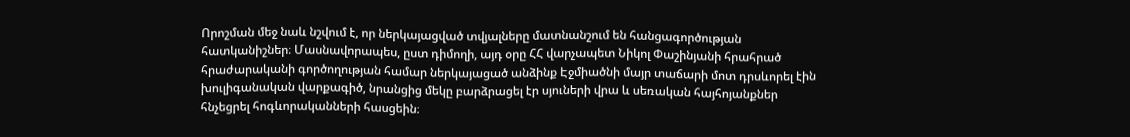Որոշման մեջ նաև նշվում է, որ ներկայացված տվյալները մատնանշում են հանցագործության հատկանիշներ։ Մասնավորապես, ըստ դիմողի, այդ օրը ՀՀ վարչապետ Նիկոլ Փաշինյանի հրահրած հրաժարականի գործողության համար ներկայացած անձինք Էջմիածնի մայր տաճարի մոտ դրսևորել էին խուլիգանական վարքագիծ, նրանցից մեկը բարձրացել էր սյուների վրա և սեռական հայհոյանքներ հնչեցրել հոգևորականների հասցեին։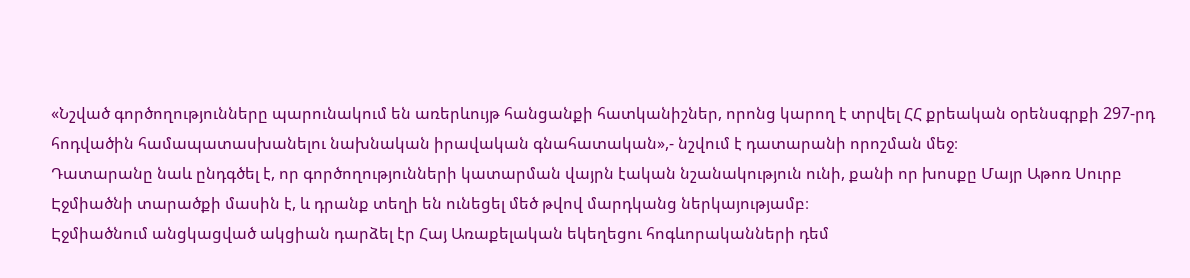«Նշված գործողությունները պարունակում են առերևույթ հանցանքի հատկանիշներ, որոնց կարող է տրվել ՀՀ քրեական օրենսգրքի 297-րդ հոդվածին համապատասխանելու նախնական իրավական գնահատական»,- նշվում է դատարանի որոշման մեջ։
Դատարանը նաև ընդգծել է, որ գործողությունների կատարման վայրն էական նշանակություն ունի, քանի որ խոսքը Մայր Աթոռ Սուրբ Էջմիածնի տարածքի մասին է, և դրանք տեղի են ունեցել մեծ թվով մարդկանց ներկայությամբ։
Էջմիածնում անցկացված ակցիան դարձել էր Հայ Առաքելական եկեղեցու հոգևորականների դեմ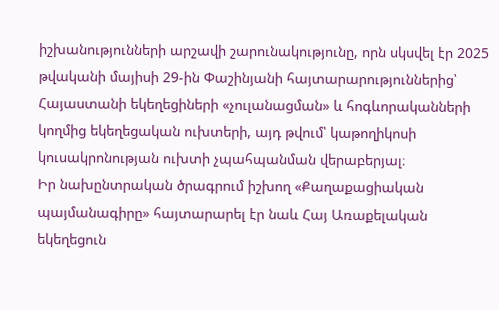իշխանությունների արշավի շարունակությունը, որն սկսվել էր 2025 թվականի մայիսի 29-ին Փաշինյանի հայտարարություններից՝ Հայաստանի եկեղեցիների «չուլանացման» և հոգևորականների կողմից եկեղեցական ուխտերի, այդ թվում՝ կաթողիկոսի կուսակրոնության ուխտի չպահպանման վերաբերյալ։
Իր նախընտրական ծրագրում իշխող «Քաղաքացիական պայմանագիրը» հայտարարել էր նաև Հայ Առաքելական եկեղեցուն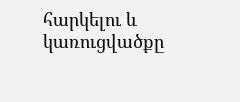հարկելու և կառուցվածքը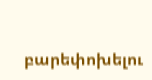բարեփոխելու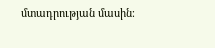մտադրության մասին։